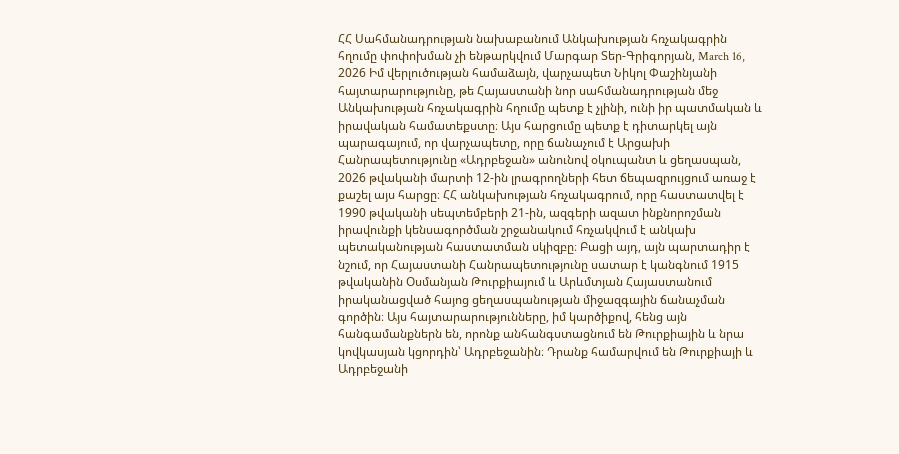ՀՀ Սահմանադրության նախաբանում Անկախության հռչակագրին հղումը փոփոխման չի ենթարկվում Մարգար Տեր-Գրիգորյան, March 16, 2026 Իմ վերլուծության համաձայն, վարչապետ Նիկոլ Փաշինյանի հայտարարությունը, թե Հայաստանի նոր սահմանադրության մեջ Անկախության հռչակագրին հղումը պետք է չլինի, ունի իր պատմական և իրավական համատեքստը։ Այս հարցումը պետք է դիտարկել այն պարագայում, որ վարչապետը, որը ճանաչում է Արցախի Հանրապետությունը «Ադրբեջան» անունով օկուպանտ և ցեղասպան, 2026 թվականի մարտի 12-ին լրագրողների հետ ճեպազրույցում առաջ է քաշել այս հարցը։ ՀՀ անկախության հռչակագրում, որը հաստատվել է 1990 թվականի սեպտեմբերի 21-ին, ազգերի ազատ ինքնորոշման իրավունքի կենսագործման շրջանակում հռչակվում է անկախ պետականության հաստատման սկիզբը։ Բացի այդ, այն պարտադիր է նշում, որ Հայաստանի Հանրապետությունը սատար է կանգնում 1915 թվականին Օսմանյան Թուրքիայում և Արևմտյան Հայաստանում իրականացված հայոց ցեղասպանության միջազգային ճանաչման գործին։ Այս հայտարարությունները, իմ կարծիքով, հենց այն հանգամանքներն են, որոնք անհանգստացնում են Թուրքիային և նրա կովկասյան կցորդին՝ Ադրբեջանին։ Դրանք համարվում են Թուրքիայի և Ադրբեջանի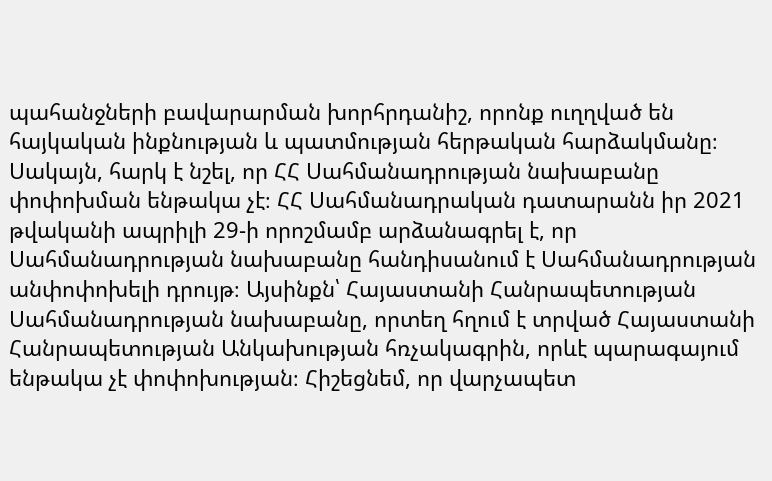պահանջների բավարարման խորհրդանիշ, որոնք ուղղված են հայկական ինքնության և պատմության հերթական հարձակմանը։ Սակայն, հարկ է նշել, որ ՀՀ Սահմանադրության նախաբանը փոփոխման ենթակա չէ։ ՀՀ Սահմանադրական դատարանն իր 2021 թվականի ապրիլի 29-ի որոշմամբ արձանագրել է, որ Սահմանադրության նախաբանը հանդիսանում է Սահմանադրության անփոփոխելի դրույթ։ Այսինքն՝ Հայաստանի Հանրապետության Սահմանադրության նախաբանը, որտեղ հղում է տրված Հայաստանի Հանրապետության Անկախության հռչակագրին, որևէ պարագայում ենթակա չէ փոփոխության։ Հիշեցնեմ, որ վարչապետ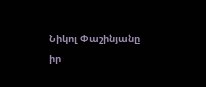Նիկոլ Փաշինյանը իր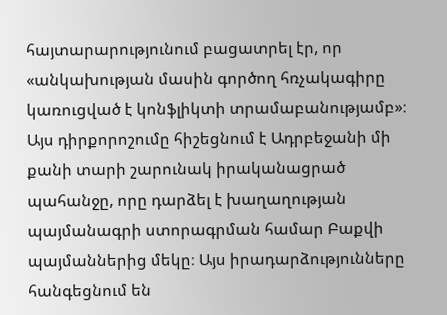հայտարարությունում բացատրել էր, որ «անկախության մասին գործող հռչակագիրը կառուցված է կոնֆլիկտի տրամաբանությամբ»։ Այս դիրքորոշումը հիշեցնում է Ադրբեջանի մի քանի տարի շարունակ իրականացրած պահանջը, որը դարձել է խաղաղության պայմանագրի ստորագրման համար Բաքվի պայմաններից մեկը։ Այս իրադարձությունները հանգեցնում են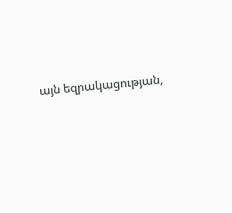այն եզրակացության,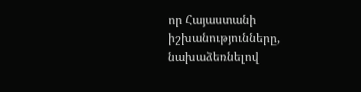որ Հայաստանի իշխանությունները, նախաձեռնելով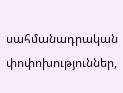սահմանադրական փոփոխություններ,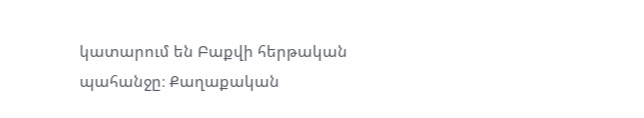կատարում են Բաքվի հերթական պահանջը։ Քաղաքական